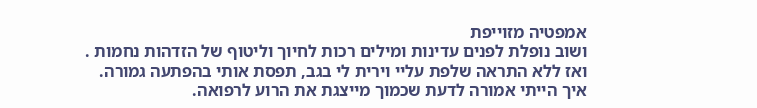אמפטיה מזוייפת
ושוב נופלת לפנים עדינות ומילים רכות לחיוך וליטוף של הזדהות נחמות .
ואז ללא התראה שלפת עליי וירית לי בגב, תפסת אותי בהפתעה גמורה.
איך הייתי אמורה לדעת שכמוך מייצגת את הרוע לרפואה.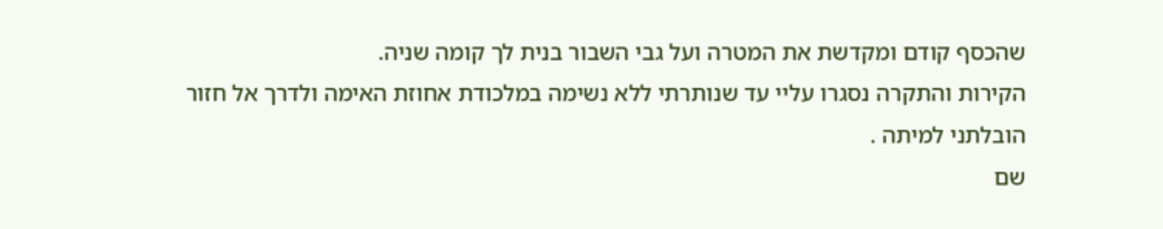שהכסף קודם ומקדשת את המטרה ועל גבי השבור בנית לך קומה שניה.
הקירות והתקרה נסגרו עליי עד שנותרתי ללא נשימה במלכודת אחוזת האימה ולדרך אל חזור הובלתני למיתה .
שם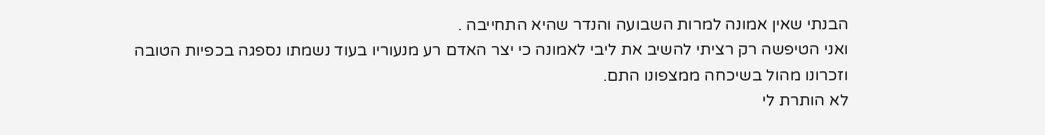הבנתי שאין אמונה למרות השבועה והנדר שהיא התחייבה .
ואני הטיפשה רק רציתי להשיב את ליבי לאמונה כי יצר האדם רע מנעוריו בעוד נשמתו נספגה בכפיות הטובה וזכרונו מהול בשיכחה ממצפונו התם.
לא הותרת לי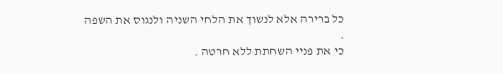כל ברירה אלא לנשוך את הלחי השניה ולנגוס את השפה .
כי את פניי השחתת ללא חרטה .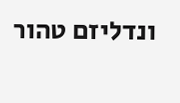ונדליזם טהור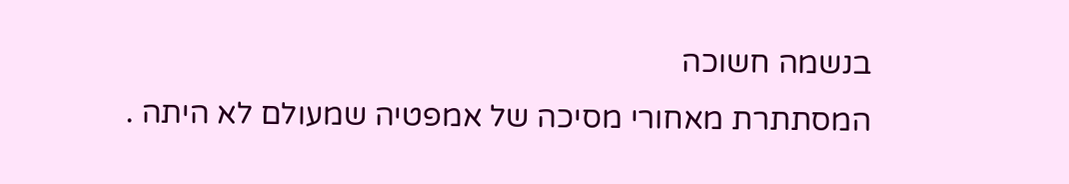בנשמה חשוכה
המסתתרת מאחורי מסיכה של אמפטיה שמעולם לא היתה .